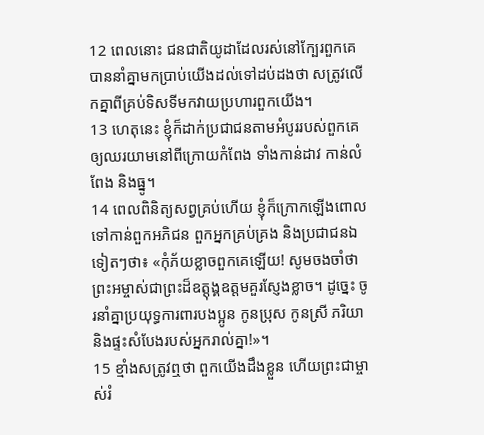12 ពេលនោះ ជនជាតិយូដាដែលរស់នៅក្បែរពួកគេ បាននាំគ្នាមកប្រាប់យើងដល់ទៅដប់ដងថា សត្រូវលើកគ្នាពីគ្រប់ទិសទីមកវាយប្រហារពួកយើង។
13 ហេតុនេះ ខ្ញុំក៏ដាក់ប្រជាជនតាមអំបូររបស់ពួកគេ ឲ្យឈរយាមនៅពីក្រោយកំពែង ទាំងកាន់ដាវ កាន់លំពែង និងធ្នូ។
14 ពេលពិនិត្យសព្វគ្រប់ហើយ ខ្ញុំក៏ក្រោកឡើងពោលទៅកាន់ពួកអភិជន ពួកអ្នកគ្រប់គ្រង និងប្រជាជនឯទៀតៗថា៖ «កុំភ័យខ្លាចពួកគេឡើយ! សូមចងចាំថា ព្រះអម្ចាស់ជាព្រះដ៏ឧត្ដុង្គឧត្ដមគួរស្ញែងខ្លាច។ ដូច្នេះ ចូរនាំគ្នាប្រយុទ្ធការពារបងប្អូន កូនប្រុស កូនស្រី ភរិយា និងផ្ទះសំបែងរបស់អ្នករាល់គ្នា!»។
15 ខ្មាំងសត្រូវឮថា ពួកយើងដឹងខ្លួន ហើយព្រះជាម្ចាស់រំ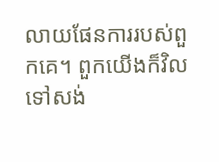លាយផែនការរបស់ពួកគេ។ ពួកយើងក៏វិលទៅសង់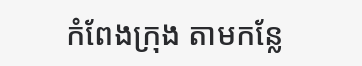កំពែងក្រុង តាមកន្លែ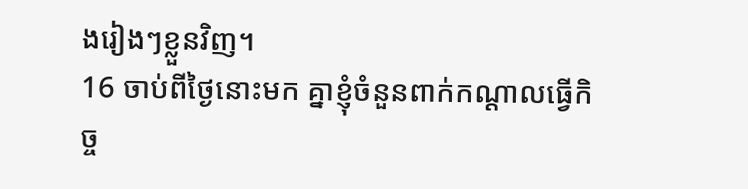ងរៀងៗខ្លួនវិញ។
16 ចាប់ពីថ្ងៃនោះមក គ្នាខ្ញុំចំនួនពាក់កណ្ដាលធ្វើកិច្ច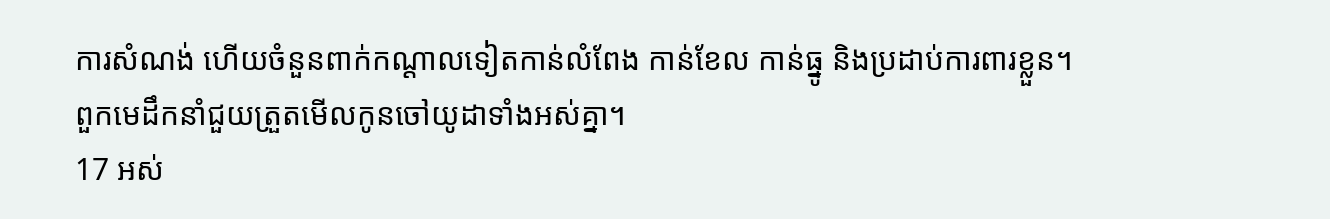ការសំណង់ ហើយចំនួនពាក់កណ្ដាលទៀតកាន់លំពែង កាន់ខែល កាន់ធ្នូ និងប្រដាប់ការពារខ្លួន។ ពួកមេដឹកនាំជួយត្រួតមើលកូនចៅយូដាទាំងអស់គ្នា។
17 អស់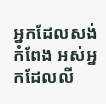អ្នកដែលសង់កំពែង អស់អ្នកដែលលី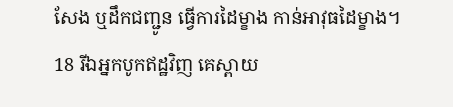សែង ឬដឹកជញ្ជូន ធ្វើការដៃម្ខាង កាន់អាវុធដៃម្ខាង។
18 រីឯអ្នកបូកឥដ្ឋវិញ គេស្ពាយ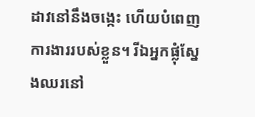ដាវនៅនឹងចង្កេះ ហើយបំពេញការងាររបស់ខ្លួន។ រីឯអ្នកផ្លុំស្នែងឈរនៅ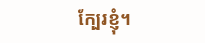ក្បែរខ្ញុំ។